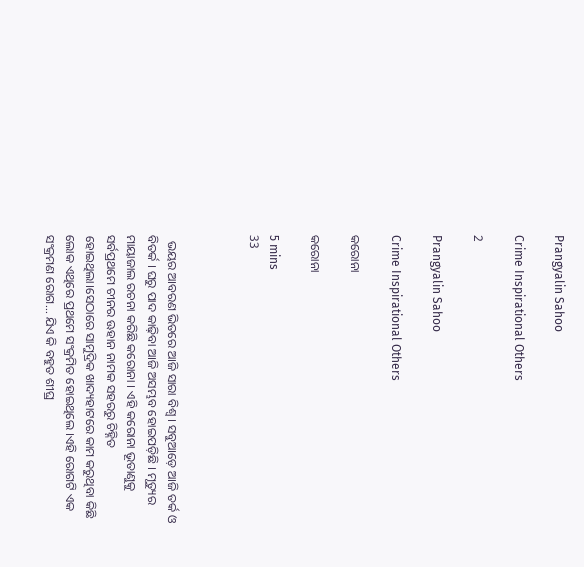Prangyalin Sahoo

Crime Inspirational Others

2

Prangyalin Sahoo

Crime Inspirational Others

କରୋନା

କରୋନା

5 mins
33



  ଭୟର ଆବରଣ ଭିତରେ ଆଜି ସାରା ବିଶ୍ୱ । ସବୁଆଡ଼େ ଆଜି ତର୍କ ଓ ବିତର୍କ । ଘରୁ ପାଦ କାଢ଼ିବା ଆଜି ଅସମ୍ଭବ ହୋଇପଡ଼ିଛି । ମୃତ୍ୟୁର ମାୟାଜାଲ ରଚନା କରିଛି କରୋନା । ଏହି କରୋନା ଭୂତାଣୁକୁ ସର୍ବପ୍ରଥମେ ଚୀନର ଊହାନ ନାମକ ସହରରୁ ଚିହ୍ନିତ ହୋଇଥିଲା।ସେଠାରେ ସାମୁଦ୍ରିକ ଖାଦ୍ୟହାଟରେ କାମ କରୁଥିବା କିଛି ଲୋକ ଏଥିରେ ପ୍ରଥମେ ସଂକ୍ରମିତ ହୋଇଥିଲେ ।ଏହି ରୋଗଟି ଏକ ସଂକ୍ରମଣ ରୋଗ... ଯିଏ କି ବହୁତ ଶୀଘ୍ର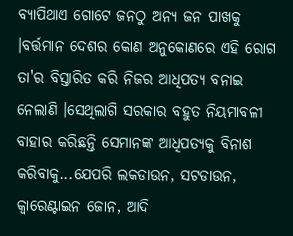ବ୍ୟାପିଥାଏ ଗୋଟେ ଜନଠୁ ଅନ୍ୟ ଜନ ପାଖକୁ ।ବର୍ତ୍ତମାନ ଦେଶର କୋଣ ଅନୁକୋଣରେ ଏହି ରୋଗ ତା'ର ବିସ୍ତାରିତ କରି ନିଜର ଆଧିପତ୍ୟ ବନାଇ ନେଲାଣି ।ସେଥିଲାଗି ସରକାର ବହୁତ ନିୟମାବଳୀ ବାହାର କରିଛନ୍ତି ସେମାନଙ୍କ ଆଧିପତ୍ୟକୁ ବିନାଶ କରିବାକୁ...ଯେପରି ଲକଡାଉନ, ସଟଡାଉନ, କ୍ୱାରେଣ୍ଟାଇନ ଜୋନ, ଆଦି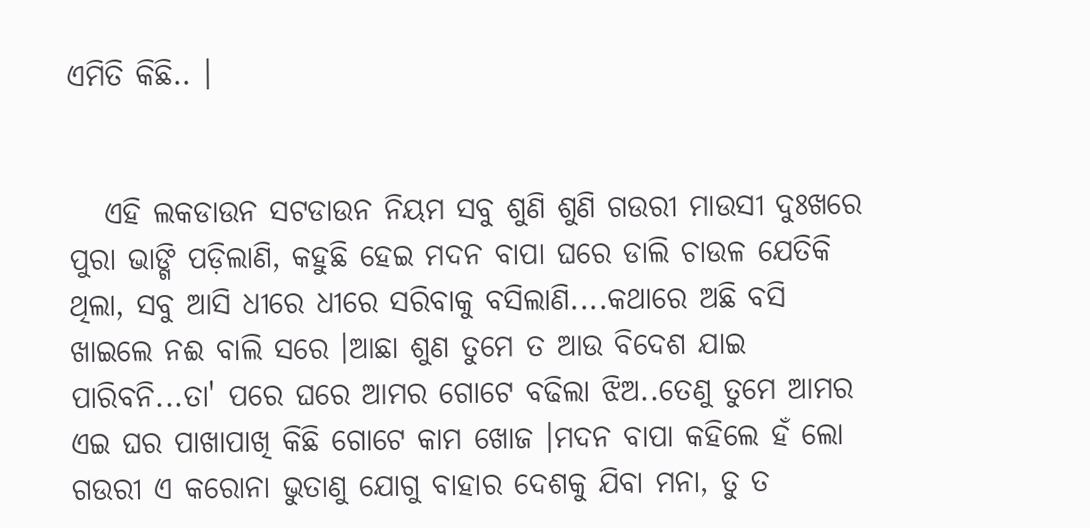ଏମିତି କିଛି.. ।


   ଏହି ଲକଡାଉନ ସଟଡାଉନ ନିୟମ ସବୁ ଶୁଣି ଶୁଣି ଗଉରୀ ମାଉସୀ ଦୁଃଖରେ ପୁରା ଭାଙ୍ଗି ପଡ଼ିଲାଣି, କହୁଛି ହେଇ ମଦନ ବାପା ଘରେ ଡାଲି ଚାଉଳ ଯେତିକି ଥିଲା, ସବୁ ଆସି ଧୀରେ ଧୀରେ ସରିବାକୁ ବସିଲାଣି....କଥାରେ ଅଛି ବସି ଖାଇଲେ ନଈ ବାଲି ସରେ ।ଆଛା ଶୁଣ ତୁମେ ତ ଆଉ ବିଦେଶ ଯାଇ ପାରିବନି...ତା' ପରେ ଘରେ ଆମର ଗୋଟେ ବଢିଲା ଝିଅ..ତେଣୁ ତୁମେ ଆମର ଏଇ ଘର ପାଖାପାଖି କିଛି ଗୋଟେ କାମ ଖୋଜ ।ମଦନ ବାପା କହିଲେ ହଁ ଲୋ ଗଉରୀ ଏ କରୋନା ଭୁତାଣୁ ଯୋଗୁ ବାହାର ଦେଶକୁ ଯିବା ମନା, ତୁ ତ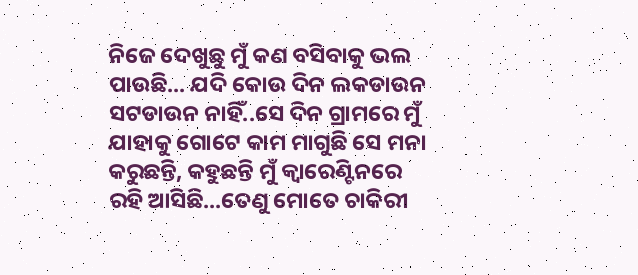ନିଜେ ଦେଖୁଛୁ ମୁଁ କଣ ବସିବାକୁ ଭଲ ପାଉଛି... ଯଦି କୋଉ ଦିନ ଲକଡାଉନ ସଟଡାଉନ ନାହିଁ..ସେ ଦିନ ଗ୍ରାମରେ ମୁଁ ଯାହାକୁ ଗୋଟେ କାମ ମାଗୁଛି ସେ ମନା କରୁଛନ୍ତି, କହୁଛନ୍ତି ମୁଁ କ୍ୱାରେଣ୍ଟିନରେ ରହି ଆସିଛି...ତେଣୁ ମୋତେ ଚାକିରୀ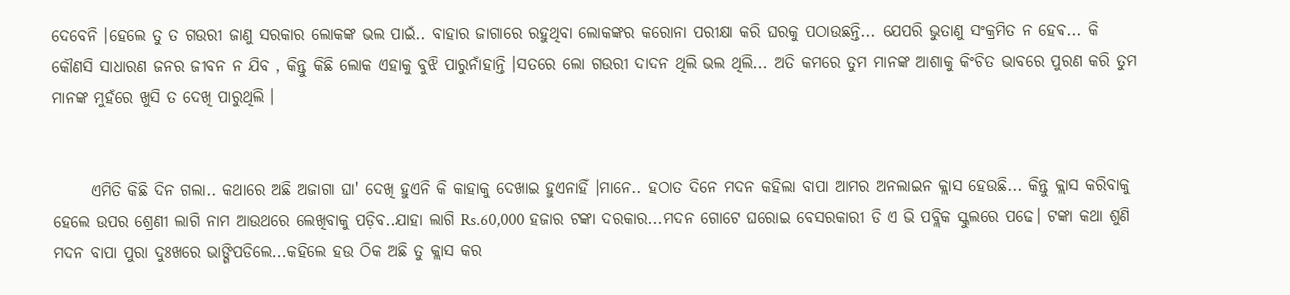ଦେବେନି ।ହେଲେ ତୁ ତ ଗଉରୀ ଜାଣୁ ସରକାର ଲୋକଙ୍କ ଭଲ ପାଇଁ.. ବାହାର ଜାଗାରେ ରହୁଥିବା ଲୋକଙ୍କର କରୋନା ପରୀକ୍ଷା କରି ଘରକୁ ପଠାଉଛନ୍ତି... ଯେପରି ଭୁତାଣୁ ସଂକ୍ରମିତ ନ ହେଵ... କି କୌଣସି ସାଧାରଣ ଜନର ଜୀବନ ନ ଯିବ , କିନ୍ତୁ କିଛି ଲୋକ ଏହାକୁ ବୁଝି ପାରୁନାଁହାନ୍ତି ।ସତରେ ଲୋ ଗଉରୀ ଦାଦନ ଥିଲି ଭଲ ଥିଲି... ଅତି କମରେ ତୁମ ମାନଙ୍କ ଆଶାକୁ କିଂଚିତ ଭାବରେ ପୁରଣ କରି ତୁମ ମାନଙ୍କ ମୁହଁରେ ଖୁସି ତ ଦେଖି ପାରୁଥିଲି ।


      ଏମିତି କିଛି ଦିନ ଗଲା.. କଥାରେ ଅଛି ଅଜାଗା ଘା' ଦେଖି ହୁଏନି କି କାହାକୁ ଦେଖାଇ ହୁଏନାହିଁ ।ମାନେ.. ହଠାତ ଦିନେ ମଦନ କହିଲା ବାପା ଆମର ଅନଲାଇନ କ୍ଲାସ ହେଉଛି... କିନ୍ତୁ କ୍ଲାସ କରିବାକୁ ହେଲେ ଉପର ଶ୍ରେଣୀ ଲାଗି ନାମ ଆଉଥରେ ଲେଖିବାକୁ ପଡ଼ିବ..ଯାହା ଲାଗି Rs.60,000 ହଜାର ଟଙ୍କା ଦରକାର...ମଦନ ଗୋଟେ ଘରୋଇ ବେସରକାରୀ ଡି ଏ ଭି ପବ୍ଲିକ ସ୍କୁଲରେ ପଢେ। ଟଙ୍କା କଥା ଶୁଣି ମଦନ ବାପା ପୁରା ଦୁଃଖରେ ଭାଙ୍ଗିପଡିଲେ...କହିଲେ ହଉ ଠିକ ଅଛି ତୁ କ୍ଲାସ କର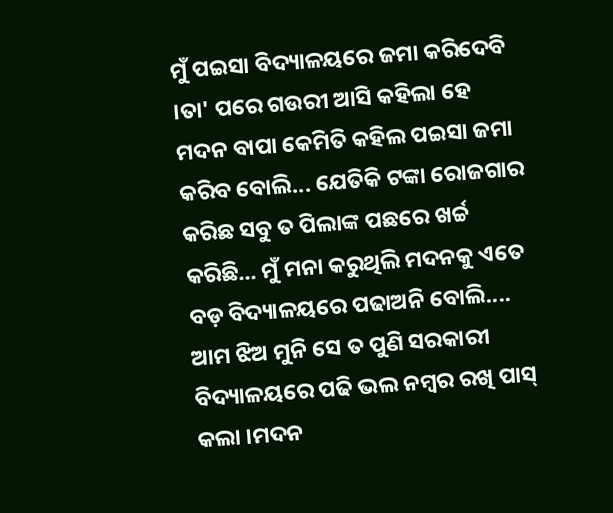ମୁଁ ପଇସା ବିଦ୍ୟାଳୟରେ ଜମା କରିଦେବି ।ତା' ପରେ ଗଉରୀ ଆସି କହିଲା ହେ ମଦନ ବାପା କେମିତି କହିଲ ପଇସା ଜମା କରିବ ବୋଲି... ଯେତିକି ଟଙ୍କା ରୋଜଗାର କରିଛ ସବୁ ତ ପିଲାଙ୍କ ପଛରେ ଖର୍ଚ୍ଚ କରିଛି... ମୁଁ ମନା କରୁଥିଲି ମଦନକୁ ଏତେ ବଡ଼ ବିଦ୍ୟାଳୟରେ ପଢାଅନି ବୋଲି.... ଆମ ଝିଅ ମୁନି ସେ ତ ପୁଣି ସରକାରୀ ବିଦ୍ୟାଳୟରେ ପଢି ଭଲ ନମ୍ବର ରଖି ପାସ୍ କଲା ।ମଦନ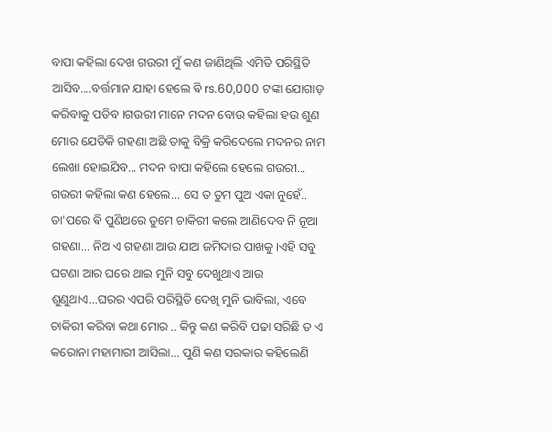ବାପା କହିଲା ଦେଖ ଗଉରୀ ମୁଁ କଣ ଜାଣିଥିଲି ଏମିତି ପରିସ୍ଥିତି ଆସିବ....ବର୍ତ୍ତମାନ ଯାହା ହେଲେ ଵି rs.60,000 ଟଙ୍କା ଯୋଗାଡ଼ କରିବାକୁ ପଡିବ ।ଗଉରୀ ମାନେ ମଦନ ବୋଉ କହିଲା ହଉ ଶୁଣ ମୋର ଯେତିକି ଗହଣା ଅଛି ତାକୁ ବିକ୍ରି କରିଦେଲେ ମଦନର ନାମ ଲେଖା ହୋଇଯିବ... ମଦନ ବାପା କହିଲେ ହେଲେ ଗଉରୀ... ଗଉରୀ କହିଲା କଣ ହେଲେ... ସେ ତ ତୁମ ପୁଅ ଏକା ନୁହେଁ.. ତା'ପରେ ଵି ପୁଣିଥରେ ତୁମେ ଚାକିରୀ କଲେ ଆଣିଦେବ ନି ନୂଆ ଗହଣା... ନିଅ ଏ ଗହଣା ଆଉ ଯାଅ ଜମିଦାର ପାଖକୁ ।ଏହି ସବୁ ଘଟଣା ଆର ଘରେ ଥାଇ ମୁନି ସବୁ ଦେଖୁଥାଏ ଆଉ ଶୁଣୁଥାଏ...ଘରର ଏପରି ପରିସ୍ଥିତି ଦେଖି ମୁନି ଭାବିଲା, ଏବେ ଚାକିରୀ କରିବା କଥା ମୋର .. କିନ୍ତୁ କଣ କରିବି ପଢା ସରିଛି ତ ଏ କରୋନା ମହାମାରୀ ଆସିଲା... ପୁଣି କଣ ସରକାର କହିଲେଣି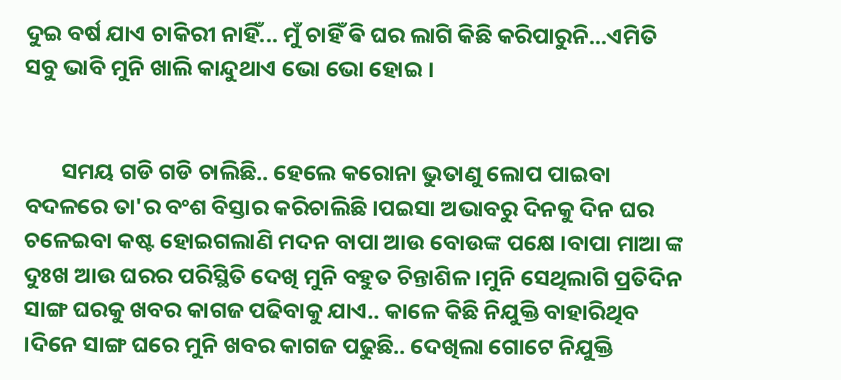ଦୁଇ ବର୍ଷ ଯାଏ ଚାକିରୀ ନାହିଁ... ମୁଁ ଚାହିଁ ଵି ଘର ଲାଗି କିଛି କରିପାରୁନି...ଏମିତି ସବୁ ଭାବି ମୁନି ଖାଲି କାନ୍ଦୁଥାଏ ଭୋ ଭୋ ହୋଇ ।


       ସମୟ ଗଡି ଗଡି ଚାଲିଛି.. ହେଲେ କରୋନା ଭୁତାଣୁ ଲୋପ ପାଇବା ବଦଳରେ ତା'ର ବଂଶ ବିସ୍ତାର କରିଚାଲିଛି ।ପଇସା ଅଭାବରୁ ଦିନକୁ ଦିନ ଘର ଚଳେଇବା କଷ୍ଟ ହୋଇଗଲାଣି ମଦନ ବାପା ଆଉ ବୋଉଙ୍କ ପକ୍ଷେ ।ବାପା ମାଆ ଙ୍କ ଦୁଃଖ ଆଉ ଘରର ପରିସ୍ଥିତି ଦେଖି ମୁନି ବହୁତ ଚିନ୍ତାଶିଳ ।ମୁନି ସେଥିଲାଗି ପ୍ରତିଦିନ ସାଙ୍ଗ ଘରକୁ ଖବର କାଗଜ ପଢିବାକୁ ଯାଏ.. କାଳେ କିଛି ନିଯୁକ୍ତି ବାହାରିଥିବ ।ଦିନେ ସାଙ୍ଗ ଘରେ ମୁନି ଖବର କାଗଜ ପଢୁଛି.. ଦେଖିଲା ଗୋଟେ ନିଯୁକ୍ତି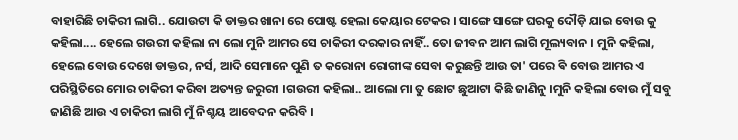ବାହାରିଛି ଚାକିରୀ ଲାଗି.. ଯୋଉଟା କି ଡାକ୍ତର ଖାନା ରେ ପୋଷ୍ଟ ହେଲା କେୟାର ଟେକର । ସାଙ୍ଗେ ସାଙ୍ଗେ ଘରକୁ ଦୌଡ଼ି ଯାଇ ବୋଉ କୁ କହିଲା.... ହେଲେ ଗଉରୀ କହିଲା ନା ଲୋ ମୁନି ଆମର ସେ ଚାକିରୀ ଦରକାର ନାହିଁ.. ତୋ ଜୀବନ ଆମ ଲାଗି ମୂଲ୍ୟବାନ । ମୁନି କହିଲା, ହେଲେ ବୋଉ ଦେଖେ ଡାକ୍ତର, ନର୍ସ, ଆଦି ସେମାନେ ପୁଣି ତ କରୋନା ରୋଗୀଙ୍କ ସେବା କରୁଛନ୍ତି ଆଉ ତା' ପରେ ଵି ବୋଉ ଆମର ଏ ପରିସ୍ଥିତିରେ ମୋର ଚାକିରୀ କରିବା ଅତ୍ୟନ୍ତ ଜରୁରୀ ।ଗଉରୀ କହିଲା.. ଆଲୋ ମା ତୁ ଛୋଟ ଛୁଆଟା କିଛି ଜାଣିନୁ ।ମୁନି କହିଲା ବୋଉ ମୁଁ ସବୁ ଜାଣିଛି ଆଉ ଏ ଚାକିରୀ ଲାଗି ମୁଁ ନିଶ୍ଚୟ ଆବେଦନ କରିବି ।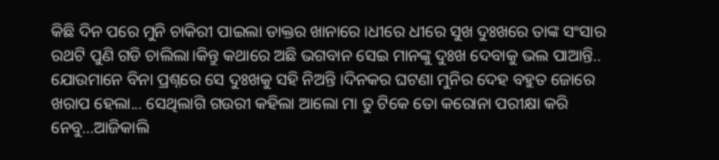କିଛି ଦିନ ପରେ ମୁନି ଚାକିରୀ ପାଇଲା ଡାକ୍ତର ଖାନାରେ ।ଧୀରେ ଧୀରେ ସୁଖ ଦୁଃଖରେ ତାଙ୍କ ସଂସାର ରଥଟି ପୁଣି ଗଡି ଚାଲିଲା।କିନ୍ତୁ କଥାରେ ଅଛି ଭଗବାନ ସେଇ ମାନଙ୍କୁ ଦୁଃଖ ଦେବାକୁ ଭଲ ପାଆନ୍ତି.. ଯୋଉମାନେ ବିନା ପ୍ରଶ୍ନରେ ସେ ଦୁଃଖକୁ ସହି ନିଅନ୍ତି ।ଦିନକର ଘଟଣା ମୁନିର ଦେହ ବହୁତ ଜୋରେ ଖରାପ ହେଲା... ସେଥିଲାଗି ଗଉରୀ କହିଲା ଆଲୋ ମା ତୁ ଟିକେ ତୋ କରୋନା ପରୀକ୍ଷା କରି ନେବୁ...ଆଜିକାଲି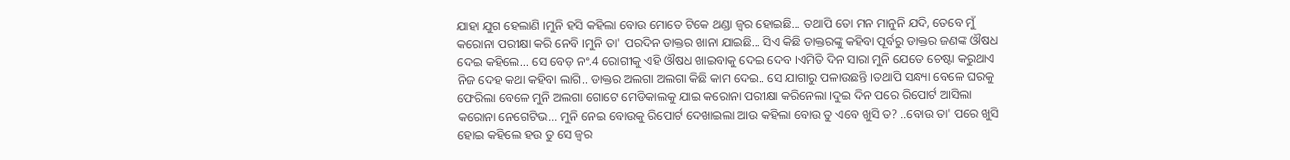ଯାହା ଯୁଗ ହେଲାଣି ।ମୁନି ହସି କହିଲା ବୋଉ ମୋତେ ଟିକେ ଥଣ୍ଡା ଜ୍ୱର ହୋଇଛି... ତଥାପି ତୋ ମନ ମାନୁନି ଯଦି, ତେବେ ମୁଁ କରୋନା ପରୀକ୍ଷା କରି ନେବି ।ମୁନି ତା' ପରଦିନ ଡାକ୍ତର ଖାନା ଯାଇଛି... ସିଏ କିଛି ଡାକ୍ତରଙ୍କୁ କହିବା ପୂର୍ବରୁ ଡାକ୍ତର ଜଣଙ୍କ ଔଷଧ ଦେଇ କହିଲେ... ସେ ବେଡ଼ ନଂ.4 ରୋଗୀକୁ ଏହି ଔଷଧ ଖାଇବାକୁ ଦେଇ ଦେବ ।ଏମିତି ଦିନ ସାରା ମୁନି ଯେତେ ଚେଷ୍ଟା କରୁଥାଏ ନିଜ ଦେହ କଥା କହିବା ଲାଗି.. ଡାକ୍ତର ଅଲଗା ଅଲଗା କିଛି କାମ ଦେଇ.. ସେ ଯାଗାରୁ ପଳାଉଛନ୍ତି ।ତଥାପି ସନ୍ଧ୍ୟା ବେଳେ ଘରକୁ ଫେରିଲା ବେଳେ ମୁନି ଅଲଗା ଗୋଟେ ମେଡିକାଲକୁ ଯାଇ କରୋନା ପରୀକ୍ଷା କରିନେଲା ।ଦୁଇ ଦିନ ପରେ ରିପୋର୍ଟ ଆସିଲା କରୋନା ନେଗେଟିଭ... ମୁନି ନେଇ ବୋଉକୁ ରିପୋର୍ଟ ଦେଖାଇଲା ଆଉ କହିଲା ବୋଉ ତୁ ଏବେ ଖୁସି ତ? ..ବୋଉ ତା' ପରେ ଖୁସି ହୋଇ କହିଲେ ହଉ ତୁ ସେ ଜ୍ୱର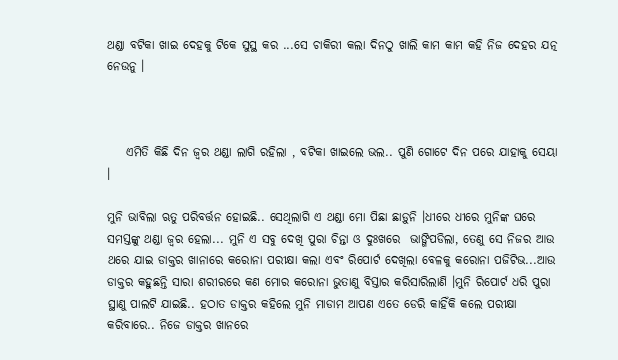ଥଣ୍ଡା ବଟିକା ଖାଇ ଦେହକୁ ଟିକେ ସୁସ୍ଥ କର ...ସେ ଚାକିରୀ କଲା ଦିନଠୁ ଖାଲି କାମ କାମ କହି ନିଜ ଦେହର ଯତ୍ନ ନେଉନୁ ।



    ଏମିତି କିଛି ଦିନ ଜ୍ୱର ଥଣ୍ଡା ଲାଗି ରହିଲା , ବଟିକା ଖାଇଲେ ଭଲ.. ପୁଣି ଗୋଟେ ଦିନ ପରେ ଯାହାକୁ ସେୟା ।

ମୁନି ଭାବିଲା ଋତୁ ପରିବର୍ତ୍ତନ ହୋଇଛି.. ସେଥିଲାଗି ଏ ଥଣ୍ଡା ମୋ ପିଛା ଛାଡ଼ୁନି ।ଧୀରେ ଧୀରେ ମୁନିଙ୍କ ଘରେ ସମସ୍ତଙ୍କୁ ଥଣ୍ଡା ଜ୍ୱର ହେଲା... ମୁନି ଏ ସବୁ ଦେଖି ପୁରା ଚିନ୍ତା ଓ ଦୁଃଖରେ  ଭାଙ୍ଗିପଡିଲା, ତେଣୁ ସେ ନିଜର ଆଉ ଥରେ ଯାଇ ଡାକ୍ତର ଖାନାରେ କରୋନା ପରୀକ୍ଷା କଲା ଏବଂ ରିପୋର୍ଟ ଦେଖିଲା ବେଳକୁ କରୋନା ପଜିଟିଭ...ଆଉ ଡାକ୍ତର କହୁଛନ୍ତି ସାରା ଶରୀରରେ କଣ ମୋର କରୋନା ଭୁତାଣୁ ବିସ୍ତାର କରିସାରିଲାଣି ।ମୁନି ରିପୋର୍ଟ ଧରି ପୁରା ସ୍ଥାଣୁ ପାଲଟି ଯାଇଛି.. ହଠାତ ଡାକ୍ତର କହିଲେ ମୁନି ମାଡାମ ଆପଣ ଏତେ ଡେରି କାହିଁକି କଲେ ପରୀକ୍ଷା କରିବାରେ.. ନିଜେ ଡାକ୍ତର ଖାନରେ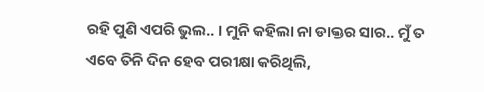ରହି ପୁଣି ଏପରି ଭୁଲ.. । ମୁନି କହିଲା ନା ଡାକ୍ତର ସାର.. ମୁଁ ତ ଏବେ ତିନି ଦିନ ହେବ ପରୀକ୍ଷା କରିଥିଲି,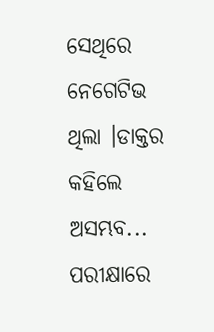ସେଥିରେ ନେଗେଟିଭ ଥିଲା ।ଡାକ୍ତର କହିଲେ ଅସମ୍ଭବ... ପରୀକ୍ଷାରେ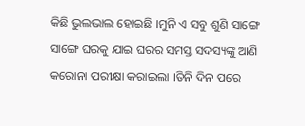କିଛି ଭୁଲଭାଲ ହୋଇଛି ।ମୁନି ଏ ସବୁ ଶୁଣି ସାଙ୍ଗେ ସାଙ୍ଗେ ଘରକୁ ଯାଇ ଘରର ସମସ୍ତ ସଦସ୍ୟଙ୍କୁ ଆଣି କରୋନା ପରୀକ୍ଷା କରାଇଲା ।ତିନି ଦିନ ପରେ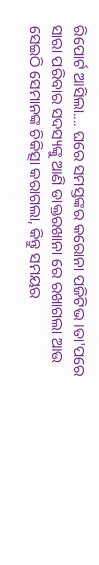ରିପୋର୍ଟ ଆସିଲା.... ଘରେ ସମସ୍ତଙ୍କର କରୋନା ପଜିଟିଭ ।ତା'ପରେ ସାରା ପରିବାର ସଦସ୍ୟଙ୍କୁ ଆଣି ଡାକ୍ତରଖାନା ରେ ରଖାଗଲା ଆଉ ସେଇଠି ସେମାନଙ୍କ ଚିକିତ୍ସା କରାଗଲା, କିନ୍ତୁ ସମୟର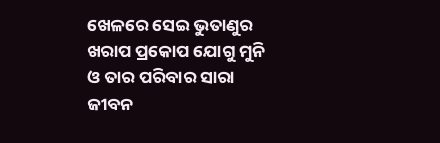ଖେଳରେ ସେଇ ଭୁତାଣୁର ଖରାପ ପ୍ରକୋପ ଯୋଗୁ ମୁନି ଓ ତାର ପରିବାର ସାରା ଜୀବନ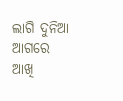ଲାଗି ଦୁନିଆ ଆଗରେ ଆଖି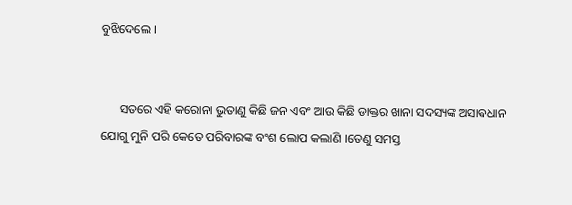ବୁଝିଦେଲେ ।


      ସତରେ ଏହି କରୋନା ଭୁତାଣୁ କିଛି ଜନ ଏବଂ ଆଉ କିଛି ଡାକ୍ତର ଖାନା ସଦସ୍ୟଙ୍କ ଅସାଵଧାନ ଯୋଗୁ ମୁନି ପରି କେତେ ପରିବାରଙ୍କ ବଂଶ ଲୋପ କଲାଣି ।ତେଣୁ ସମସ୍ତ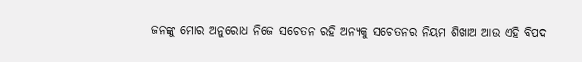ଜନଙ୍କୁ ମୋର ଅନୁରୋଧ ନିଜେ ସଚେତନ ରହି ଅନ୍ୟକୁ ସଚେତନର ନିୟମ ଶିଖାଅ ଆଉ ଏହି ବିପଦ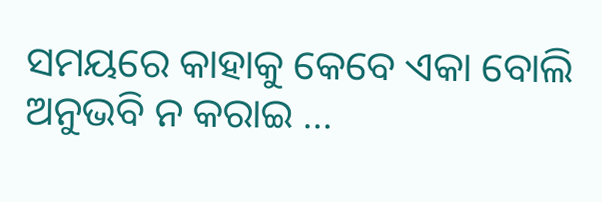ସମୟରେ କାହାକୁ କେବେ ଏକା ବୋଲି ଅନୁଭବି ନ କରାଇ ...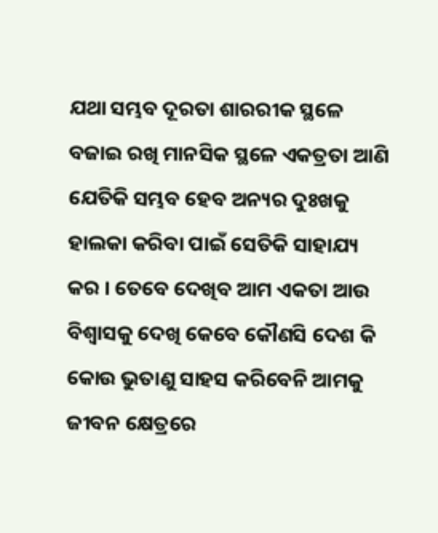ଯଥା ସମ୍ଭବ ଦୂରତା ଶାରରୀକ ସ୍ଥଳେ ବଜାଇ ରଖି ମାନସିକ ସ୍ଥଳେ ଏକତ୍ରତା ଆଣି ଯେତିକି ସମ୍ଭବ ହେବ ଅନ୍ୟର ଦୁଃଖକୁ ହାଲକା କରିବା ପାଇଁ ସେତିକି ସାହାଯ୍ୟ କର । ତେବେ ଦେଖିବ ଆମ ଏକତା ଆଉ ବିଶ୍ୱାସକୁ ଦେଖି କେବେ କୌଣସି ଦେଶ କି କୋଉ ଭୁତାଣୁ ସାହସ କରିବେନି ଆମକୁ ଜୀବନ କ୍ଷେତ୍ରରେ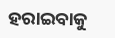ହରାଇବାକୁ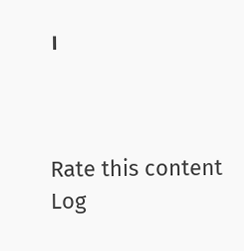।



Rate this content
Log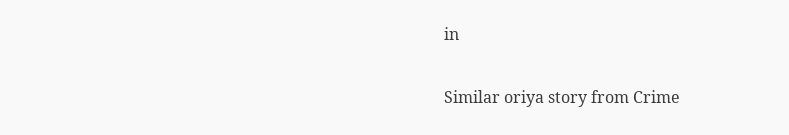in

Similar oriya story from Crime